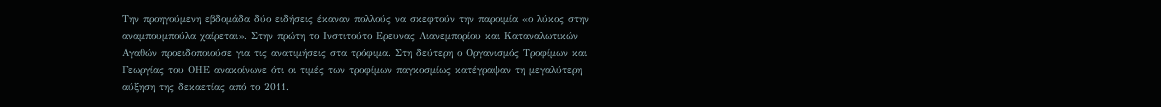Την προηγούμενη εβδομάδα δύο ειδήσεις έκαναν πολλούς να σκεφτούν την παροιμία «ο λύκος στην αναμπουμπούλα χαίρεται». Στην πρώτη το Ινστιτούτο Ερευνας Λιανεμπορίου και Καταναλωτικών Αγαθών προειδοποιούσε για τις ανατιμήσεις στα τρόφιμα. Στη δεύτερη ο Οργανισμός Τροφίμων και Γεωργίας του ΟΗΕ ανακοίνωνε ότι οι τιμές των τροφίμων παγκοσμίως κατέγραψαν τη μεγαλύτερη αύξηση της δεκαετίας από το 2011.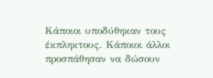Κάποιοι υποδύθηκαν τους έκπληκτους. Κάποιοι άλλοι προσπάθησαν να δώσουν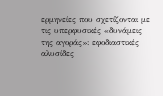ερμηνείες που σχετίζονται με τις υπερφυσικές «δυνάμεις της αγοράς»: εφοδιαστικές αλυσίδες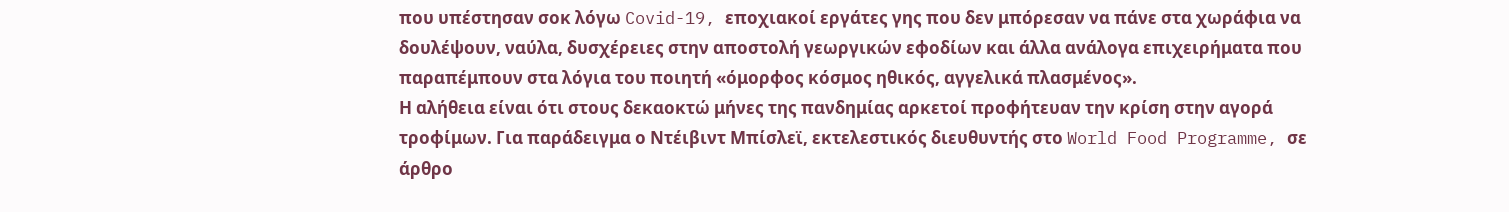που υπέστησαν σοκ λόγω Covid-19, εποχιακοί εργάτες γης που δεν μπόρεσαν να πάνε στα χωράφια να δουλέψουν, ναύλα, δυσχέρειες στην αποστολή γεωργικών εφοδίων και άλλα ανάλογα επιχειρήματα που παραπέμπουν στα λόγια του ποιητή «όμορφος κόσμος ηθικός, αγγελικά πλασμένος».
Η αλήθεια είναι ότι στους δεκαοκτώ μήνες της πανδημίας αρκετοί προφήτευαν την κρίση στην αγορά τροφίμων. Για παράδειγμα ο Ντέιβιντ Μπίσλεϊ, εκτελεστικός διευθυντής στο World Food Programme, σε άρθρο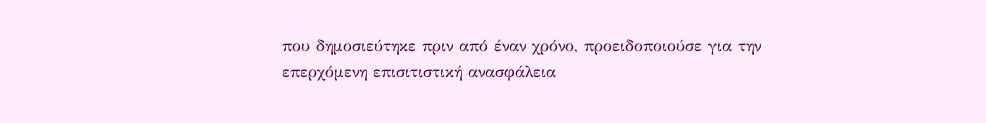που δημοσιεύτηκε πριν από έναν χρόνο, προειδοποιούσε για την επερχόμενη επισιτιστική ανασφάλεια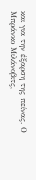και για την έξαρση της πείνας. Ο Μπράνκο Μιλάνοβιτς,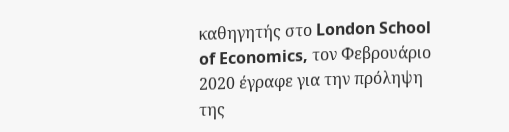καθηγητής στο London School of Economics, τον Φεβρουάριο 2020 έγραφε για την πρόληψη της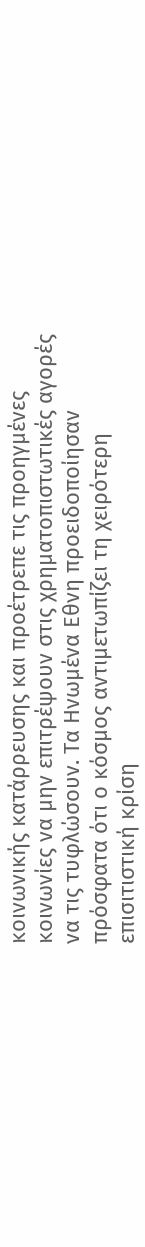κοινωνικής κατάρρευσης και προέτρεπε τις προηγμένες κοινωνίες να μην επιτρέψουν στις χρηματοπιστωτικές αγορές να τις τυφλώσουν. Τα Ηνωμένα Εθνη προειδοποίησαν πρόσφατα ότι ο κόσμος αντιμετωπίζει τη χειρότερη επισιτιστική κρίση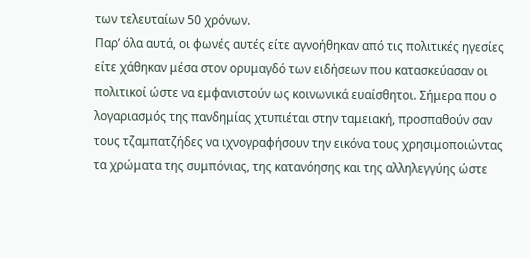των τελευταίων 50 χρόνων.
Παρ’ όλα αυτά, οι φωνές αυτές είτε αγνοήθηκαν από τις πολιτικές ηγεσίες είτε χάθηκαν μέσα στον ορυμαγδό των ειδήσεων που κατασκεύασαν οι πολιτικοί ώστε να εμφανιστούν ως κοινωνικά ευαίσθητοι. Σήμερα που ο λογαριασμός της πανδημίας χτυπιέται στην ταμειακή, προσπαθούν σαν τους τζαμπατζήδες να ιχνογραφήσουν την εικόνα τους χρησιμοποιώντας τα χρώματα της συμπόνιας, της κατανόησης και της αλληλεγγύης ώστε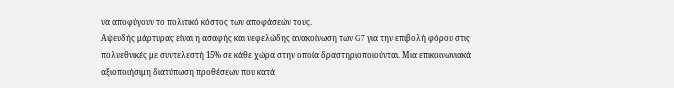να αποφύγουν το πολιτικό κόστος των αποφάσεών τους.
Αψευδής μάρτυρας είναι η ασαφής και νεφελώδης ανακοίνωση των G7 για την επιβολή φόρου στις πολυεθνικές με συντελεστή 15% σε κάθε χώρα στην οποία δραστηριοποιούνται. Μια επικοινωνιακά αξιοποιήσιμη διατύπωση προθέσεων που κατά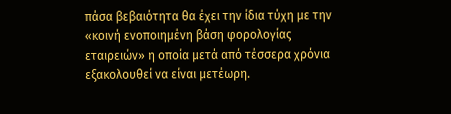πάσα βεβαιότητα θα έχει την ίδια τύχη με την «κοινή ενοποιημένη βάση φορολογίας εταιρειών» η οποία μετά από τέσσερα χρόνια εξακολουθεί να είναι μετέωρη.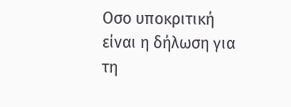Οσο υποκριτική είναι η δήλωση για τη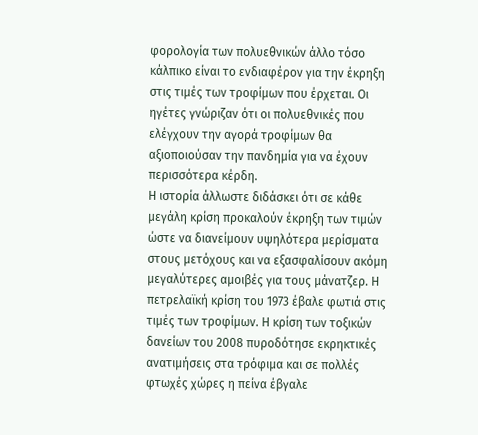φορολογία των πολυεθνικών άλλο τόσο κάλπικο είναι το ενδιαφέρον για την έκρηξη στις τιμές των τροφίμων που έρχεται. Οι ηγέτες γνώριζαν ότι οι πολυεθνικές που ελέγχουν την αγορά τροφίμων θα αξιοποιούσαν την πανδημία για να έχουν περισσότερα κέρδη.
Η ιστορία άλλωστε διδάσκει ότι σε κάθε μεγάλη κρίση προκαλούν έκρηξη των τιμών ώστε να διανείμουν υψηλότερα μερίσματα στους μετόχους και να εξασφαλίσουν ακόμη μεγαλύτερες αμοιβές για τους μάνατζερ. Η πετρελαϊκή κρίση του 1973 έβαλε φωτιά στις τιμές των τροφίμων. Η κρίση των τοξικών δανείων του 2008 πυροδότησε εκρηκτικές ανατιμήσεις στα τρόφιμα και σε πολλές φτωχές χώρες η πείνα έβγαλε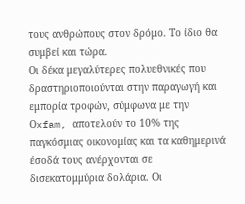τους ανθρώπους στον δρόμο. Το ίδιο θα συμβεί και τώρα.
Οι δέκα μεγαλύτερες πολυεθνικές που δραστηριοποιούνται στην παραγωγή και εμπορία τροφών, σύμφωνα με την Οxfam, αποτελούν το 10% της παγκόσμιας οικονομίας και τα καθημερινά έσοδά τους ανέρχονται σε δισεκατομμύρια δολάρια. Οι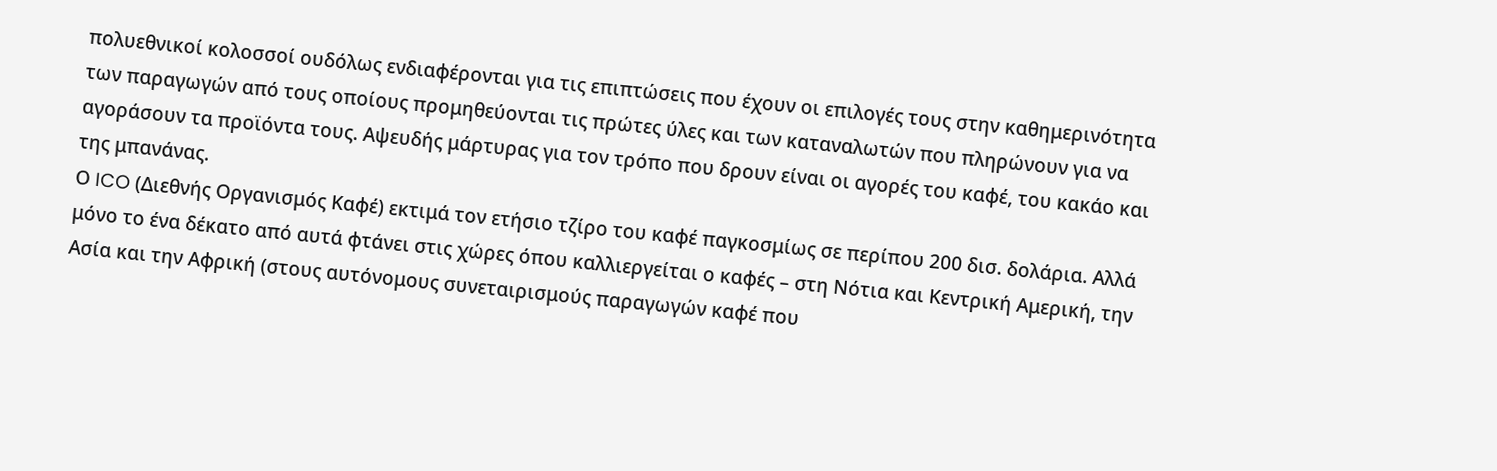πολυεθνικοί κολοσσοί ουδόλως ενδιαφέρονται για τις επιπτώσεις που έχουν οι επιλογές τους στην καθημερινότητα των παραγωγών από τους οποίους προμηθεύονται τις πρώτες ύλες και των καταναλωτών που πληρώνουν για να αγοράσουν τα προϊόντα τους. Αψευδής μάρτυρας για τον τρόπο που δρουν είναι οι αγορές του καφέ, του κακάο και της μπανάνας.
Ο ICO (Διεθνής Οργανισμός Καφέ) εκτιμά τον ετήσιο τζίρο του καφέ παγκοσμίως σε περίπου 200 δισ. δολάρια. Αλλά μόνο το ένα δέκατο από αυτά φτάνει στις χώρες όπου καλλιεργείται ο καφές – στη Νότια και Κεντρική Αμερική, την Ασία και την Αφρική (στους αυτόνομους συνεταιρισμούς παραγωγών καφέ που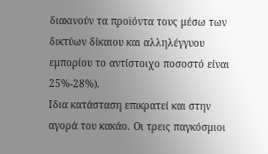διακινούν τα προϊόντα τους μέσω των δικτύων δίκαιου και αλληλέγγυου εμπορίου το αντίστοιχο ποσοστό είναι 25%-28%).
Ιδια κατάσταση επικρατεί και στην αγορά του κακάο. Οι τρεις παγκόσμιοι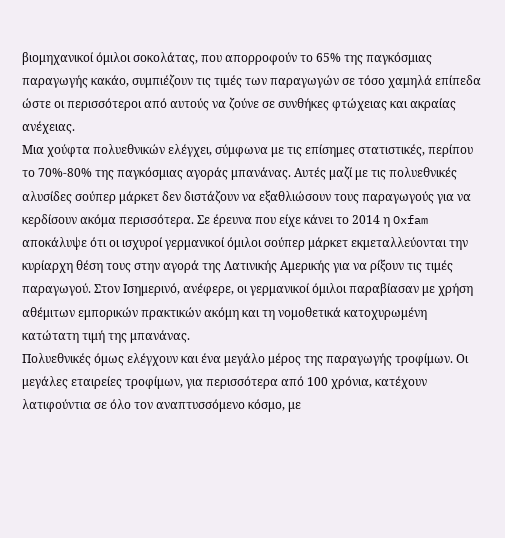βιομηχανικοί όμιλοι σοκολάτας, που απορροφούν το 65% της παγκόσμιας παραγωγής κακάο, συμπιέζουν τις τιμές των παραγωγών σε τόσο χαμηλά επίπεδα ώστε οι περισσότεροι από αυτούς να ζούνε σε συνθήκες φτώχειας και ακραίας ανέχειας.
Μια χούφτα πολυεθνικών ελέγχει, σύμφωνα με τις επίσημες στατιστικές, περίπου το 70%-80% της παγκόσμιας αγοράς μπανάνας. Αυτές μαζί με τις πολυεθνικές αλυσίδες σούπερ μάρκετ δεν διστάζουν να εξαθλιώσουν τους παραγωγούς για να κερδίσουν ακόμα περισσότερα. Σε έρευνα που είχε κάνει το 2014 η Oxfam αποκάλυψε ότι οι ισχυροί γερμανικοί όμιλοι σούπερ μάρκετ εκμεταλλεύονται την κυρίαρχη θέση τους στην αγορά της Λατινικής Αμερικής για να ρίξουν τις τιμές παραγωγού. Στον Ισημερινό, ανέφερε, οι γερμανικοί όμιλοι παραβίασαν με χρήση αθέμιτων εμπορικών πρακτικών ακόμη και τη νομοθετικά κατοχυρωμένη κατώτατη τιμή της μπανάνας.
Πολυεθνικές όμως ελέγχουν και ένα μεγάλο μέρος της παραγωγής τροφίμων. Οι μεγάλες εταιρείες τροφίμων, για περισσότερα από 100 χρόνια, κατέχουν λατιφούντια σε όλο τον αναπτυσσόμενο κόσμο, με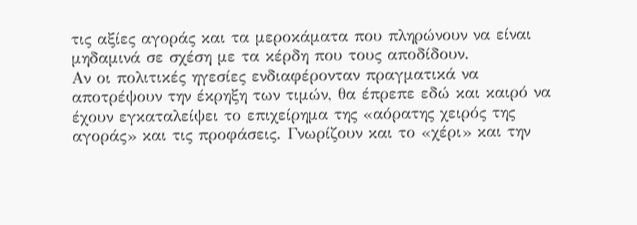τις αξίες αγοράς και τα μεροκάματα που πληρώνουν να είναι μηδαμινά σε σχέση με τα κέρδη που τους αποδίδουν.
Αν οι πολιτικές ηγεσίες ενδιαφέρονταν πραγματικά να αποτρέψουν την έκρηξη των τιμών, θα έπρεπε εδώ και καιρό να έχουν εγκαταλείψει το επιχείρημα της «αόρατης χειρός της αγοράς» και τις προφάσεις. Γνωρίζουν και το «χέρι» και την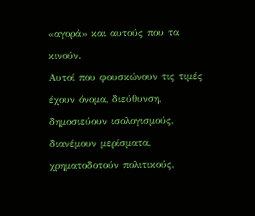«αγορά» και αυτούς που τα κινούν.
Αυτοί που φουσκώνουν τις τιμές έχουν όνομα, διεύθυνση, δημοσιεύουν ισολογισμούς, διανέμουν μερίσματα, χρηματοδοτούν πολιτικούς,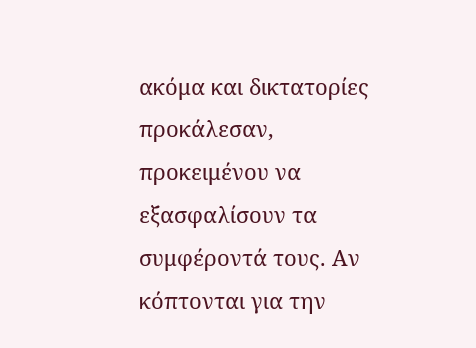ακόμα και δικτατορίες προκάλεσαν, προκειμένου να εξασφαλίσουν τα συμφέροντά τους. Αν κόπτονται για την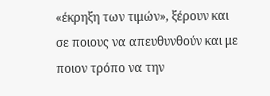«έκρηξη των τιμών», ξέρουν και σε ποιους να απευθυνθούν και με ποιον τρόπο να την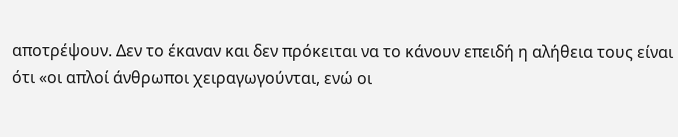αποτρέψουν. Δεν το έκαναν και δεν πρόκειται να το κάνουν επειδή η αλήθεια τους είναι ότι «οι απλοί άνθρωποι χειραγωγούνται, ενώ οι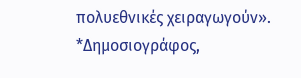πολυεθνικές χειραγωγούν».
*Δημοσιογράφος,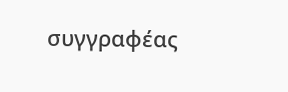συγγραφέας